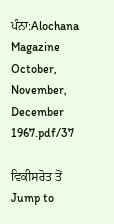ਪੰਨਾ:Alochana Magazine October, November, December 1967.pdf/37

ਵਿਕੀਸਰੋਤ ਤੋਂ
Jump to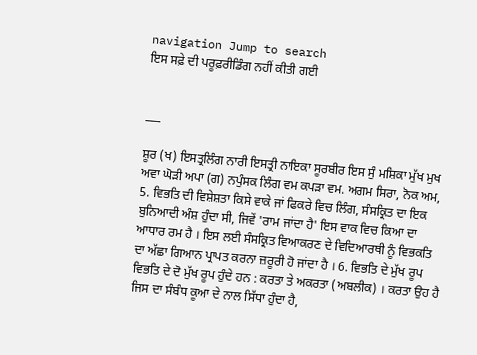navigation Jump to search
ਇਸ ਸਫ਼ੇ ਦੀ ਪਰੂਫ਼ਰੀਡਿੰਗ ਨਹੀਂ ਕੀਤੀ ਗਈ


___

ਸ਼ੂਰ (ਖ) ਇਸਤ੍ਰਲਿੰਗ ਨਾਰੀ ਇਸਤ੍ਰੀ ਨਾਇਕਾ ਸੂਰਬੀਰ ਇਸ ਸੁੰ ਮਸ਼ਿਕਾ ਮੁੱਖ ਮੁਖ ਅਵਾ ਘੋੜੀ ਅਪਾ (ਗ) ਨਪੁੰਸਕ ਲਿੰਗ ਵਮ ਕਪੜਾ ਵਮ. ਅਗਮ ਸਿਰਾ, ਨੋਕ ਅਮ, 5. ਵਿਭਤਿ ਦੀ ਵਿਸ਼ੇਸ਼ਤਾ ਕਿਸੇ ਵਾਕੇ ਜਾਂ ਫਿਕਰੇ ਵਿਚ ਲਿੰਗ, ਸੰਸਕ੍ਰਿਤ ਦਾ ਇਕ ਬੁਨਿਆਦੀ ਅੰਸ਼ ਹੁੰਦਾ ਸੀ, ਜਿਵੇਂ 'ਰਾਮ ਜਾਂਦਾ ਹੈ' ਇਸ ਵਾਕ ਵਿਚ ਕਿਆ ਦਾ ਆਧਾਰ ਰਮ ਹੈ । ਇਸ ਲਈ ਸੰਸਕ੍ਰਿਤ ਵਿਆਕਰਣ ਦੇ ਵਿਦਿਆਰਥੀ ਨੂੰ ਵਿਭਕਤਿ ਦਾ ਅੱਛਾ ਗਿਆਨ ਪ੍ਰਾਪਤ ਕਰਨਾ ਜ਼ਰੂਰੀ ਹੋ ਜਾਂਦਾ ਹੈ । 6. ਵਿਭਤਿ ਦੇ ਮੁੱਖ ਰੂਪ ਵਿਭਤਿ ਦੇ ਦੋ ਮੁੱਖ ਰੂਪ ਹੁੰਦੇ ਹਨ : ਕਰਤਾ ਤੇ ਅਕਰਤਾ (ਅਬਲੀਕ) । ਕਰਤਾ ਉਹ ਹੈ ਜਿਸ ਦਾ ਸੰਬੰਧ ਕੂਆ ਦੇ ਨਾਲ ਸਿੱਧਾ ਹੁੰਦਾ ਹੈ,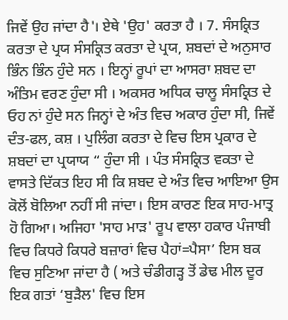ਜਿਵੇਂ ਉਹ ਜਾਂਦਾ ਹੈ'। ਏਥੇ 'ਉਹ' ਕਰਤਾ ਹੈ । 7. ਸੰਸਕ੍ਰਿਤ ਕਰਤਾ ਦੇ ਪ੍ਰਯ ਸੰਸਕ੍ਰਿਤ ਕਰਤਾ ਦੇ ਪ੍ਰਯ, ਸ਼ਬਦਾਂ ਦੇ ਅਨੁਸਾਰ ਭਿੰਨ ਭਿੰਨ ਹੁੰਦੇ ਸਨ । ਇਨ੍ਹਾਂ ਰੂਪਾਂ ਦਾ ਆਸਰਾ ਸ਼ਬਦ ਦਾ ਅੰਤਿਮ ਵਰਣ ਹੁੰਦਾ ਸੀ । ਅਕਸਰ ਅਧਿਕ ਚਾਲੂ ਸੰਸਕ੍ਰਿਤ ਦੇ ਓਹ ਨਾਂ ਹੁੰਦੇ ਸਨ ਜਿਨ੍ਹਾਂ ਦੇ ਅੰਤ ਵਿਚ ਅਕਾਰ ਹੁੰਦਾ ਸੀ, ਜਿਵੇਂ ਦੰਤ-ਫਲ, ਕਸ਼ । ਪੁਲਿੰਗ ਕਰਤਾ ਦੇ ਵਿਚ ਇਸ ਪ੍ਰਕਾਰ ਦੇ ਸ਼ਬਦਾਂ ਦਾ ਪ੍ਰਯਾਯ “ ਹੁੰਦਾ ਸੀ । ਪੰਤ ਸੰਸਕ੍ਰਿਤ ਵਕਤਾ ਦੇ ਵਾਸਤੇ ਦਿੱਕਤ ਇਹ ਸੀ ਕਿ ਸ਼ਬਦ ਦੇ ਅੰਤ ਵਿਚ ਆਇਆ ਉਸ ਕੋਲੋਂ ਬੋਲਿਆ ਨਹੀਂ ਸੀ ਜਾਂਦਾ। ਇਸ ਕਾਰਣ ਇਕ ਸਾਹ-ਮਾਤ੍ਰ ਹੋ ਗਿਆ। ਅਜਿਹਾ 'ਸਾਹ ਮਾੜ' ਰੂਪ ਵਾਲਾ ਹਕਾਰ ਪੰਜਾਬੀ ਵਿਚ ਕਿਧਰੇ ਕਿਧਰੇ ਬਜ਼ਾਰਾਂ ਵਿਚ ਪੈਹਾਂ=ਪੈਸਾ’ ਇਸ ਬਕ ਵਿਚ ਸੁਣਿਆ ਜਾਂਦਾ ਹੈ ( ਅਤੇ ਚੰਡੀਗੜ੍ਹ ਤੋਂ ਡੇਢ ਮੀਲ ਦੂਰ ਇਕ ਗਤਾਂ ‘ਬੁੜੈਲ' ਵਿਚ ਇਸ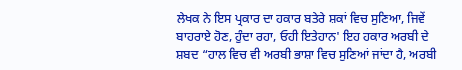ਲੇਖਕ ਨੇ ਇਸ ਪ੍ਰਕਾਰ ਦਾ ਹਕਾਰ ਬਤੇਰੇ ਸ਼ਕਾਂ ਵਿਚ ਸੁਣਿਆ, ਜਿਵੇਂ ਬਾਹਰਾਏ ਹੋਣ, ਹੁੰਦਾ ਰਹਾ, ਓਹੀ ਇਤੇਹਾਨ' ਇਹ ਹਕਾਰ ਅਰਬੀ ਦੇ ਸ਼ਬਦ “ਹਾਲ ਵਿਚ ਵੀ ਅਰਬੀ ਭਾਸ਼ਾ ਵਿਚ ਸੁਣਿਆਂ ਜਾਂਦਾ ਹੈ, ਅਰਬੀ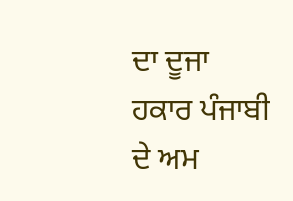ਦਾ ਦੂਜਾ ਹਕਾਰ ਪੰਜਾਬੀ ਦੇ ਅਮ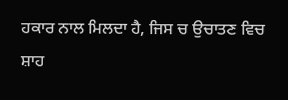ਹਕਾਰ ਨਾਲ ਮਿਲਦਾ ਹੈ, ਜਿਸ ਚ ਉਚਾਤਣ ਵਿਚ ਸ਼ਾਹ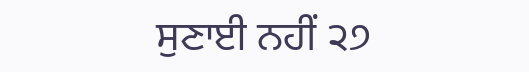ਸੁਣਾਈ ਨਹੀਂ ੨੭